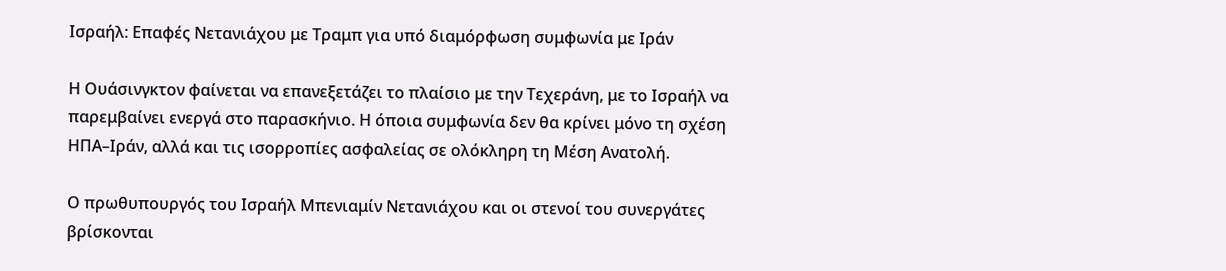Ισραήλ: Επαφές Νετανιάχου με Τραμπ για υπό διαμόρφωση συμφωνία με Ιράν

Η Ουάσινγκτον φαίνεται να επανεξετάζει το πλαίσιο με την Τεχεράνη, με το Ισραήλ να παρεμβαίνει ενεργά στο παρασκήνιο. Η όποια συμφωνία δεν θα κρίνει μόνο τη σχέση ΗΠΑ–Ιράν, αλλά και τις ισορροπίες ασφαλείας σε ολόκληρη τη Μέση Ανατολή.

Ο πρωθυπουργός του Ισραήλ Μπενιαμίν Νετανιάχου και οι στενοί του συνεργάτες βρίσκονται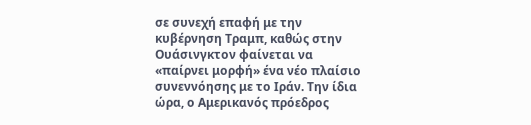σε συνεχή επαφή με την κυβέρνηση Τραμπ, καθώς στην Ουάσινγκτον φαίνεται να «παίρνει μορφή» ένα νέο πλαίσιο συνεννόησης με το Ιράν. Την ίδια ώρα, ο Αμερικανός πρόεδρος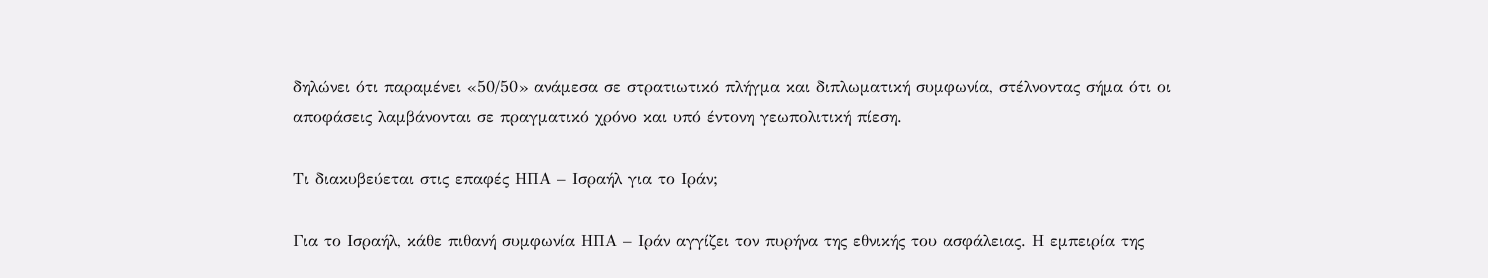δηλώνει ότι παραμένει «50/50» ανάμεσα σε στρατιωτικό πλήγμα και διπλωματική συμφωνία, στέλνοντας σήμα ότι οι αποφάσεις λαμβάνονται σε πραγματικό χρόνο και υπό έντονη γεωπολιτική πίεση.

Τι διακυβεύεται στις επαφές ΗΠΑ – Ισραήλ για το Ιράν;

Για το Ισραήλ, κάθε πιθανή συμφωνία ΗΠΑ – Ιράν αγγίζει τον πυρήνα της εθνικής του ασφάλειας. Η εμπειρία της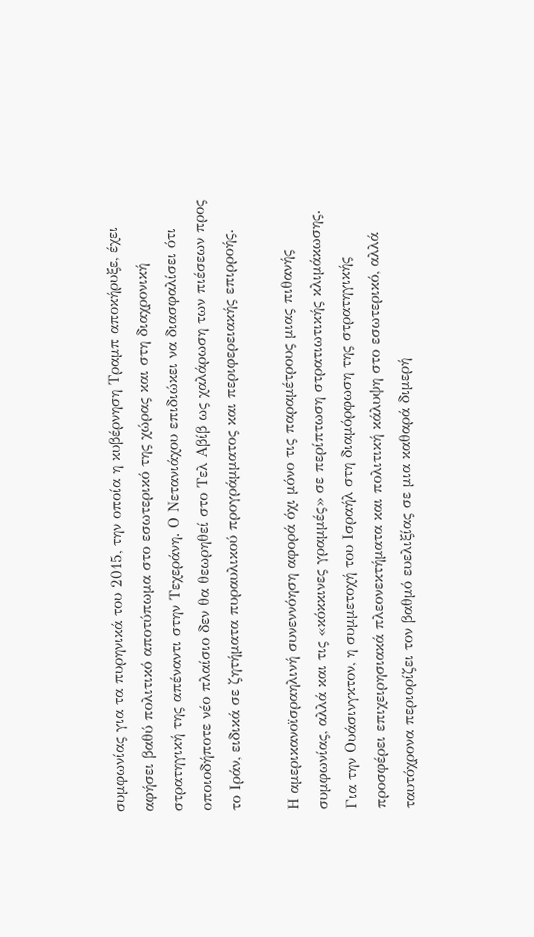συμφωνίας για τα πυρηνικά του 2015, την οποία η κυβέρνηση Τραμπ αποκήρυξε, έχει αφήσει βαθύ πολιτικό αποτύπωμα στο εσωτερικό της χώρας και στη διαχρονική στρατηγική της απέναντι στην Τεχεράνη. Ο Νετανιάχου επιδιώκει να διασφαλίσει ότι οποιοδήποτε νέο πλαίσιο δεν θα θεωρηθεί στο Τελ Αβίβ ως χαλάρωση των πιέσεων προς το Ιράν, ειδικά σε ζητήματα πυραυλικού προγράμματος και περιφερειακής επιρροής.

Η αμερικανοϊσραηλινή συνεννόηση αφορά όχι μόνο τις παραμέτρους μιας πιθανής συμφωνίας, αλλά και τις «κόκκινες γραμμές» σε περίπτωση στρατιωτικής κλιμάκωσης. Για την Ουάσινγκτον, η συμμετοχή του Ισραήλ στη διαμόρφωση της στρατηγικής προσφέρει επιχειρησιακά πλεονεκτήματα και πολιτική κάλυψη στο εσωτερικό, αλλά ταυτόχρονα περιορίζει τον βαθμό ευελιξίας σε μια καθαρά διμερή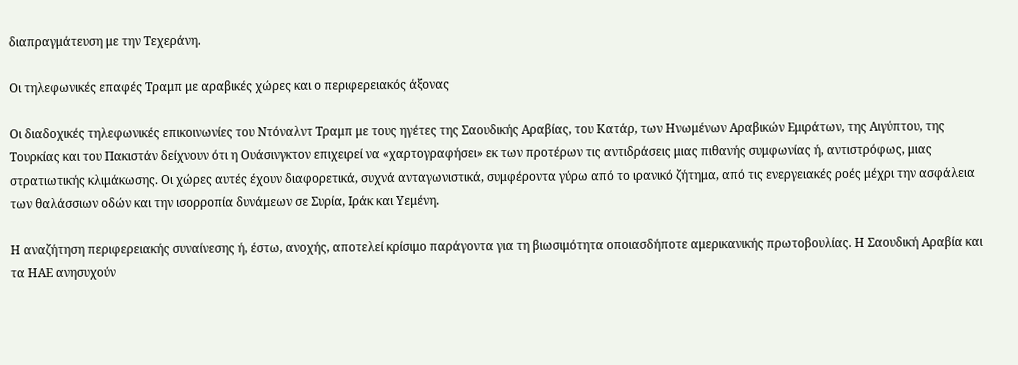διαπραγμάτευση με την Τεχεράνη.

Οι τηλεφωνικές επαφές Τραμπ με αραβικές χώρες και ο περιφερειακός άξονας

Οι διαδοχικές τηλεφωνικές επικοινωνίες του Ντόναλντ Τραμπ με τους ηγέτες της Σαουδικής Αραβίας, του Κατάρ, των Ηνωμένων Αραβικών Εμιράτων, της Αιγύπτου, της Τουρκίας και του Πακιστάν δείχνουν ότι η Ουάσινγκτον επιχειρεί να «χαρτογραφήσει» εκ των προτέρων τις αντιδράσεις μιας πιθανής συμφωνίας ή, αντιστρόφως, μιας στρατιωτικής κλιμάκωσης. Οι χώρες αυτές έχουν διαφορετικά, συχνά ανταγωνιστικά, συμφέροντα γύρω από το ιρανικό ζήτημα, από τις ενεργειακές ροές μέχρι την ασφάλεια των θαλάσσιων οδών και την ισορροπία δυνάμεων σε Συρία, Ιράκ και Υεμένη.

Η αναζήτηση περιφερειακής συναίνεσης ή, έστω, ανοχής, αποτελεί κρίσιμο παράγοντα για τη βιωσιμότητα οποιασδήποτε αμερικανικής πρωτοβουλίας. Η Σαουδική Αραβία και τα ΗΑΕ ανησυχούν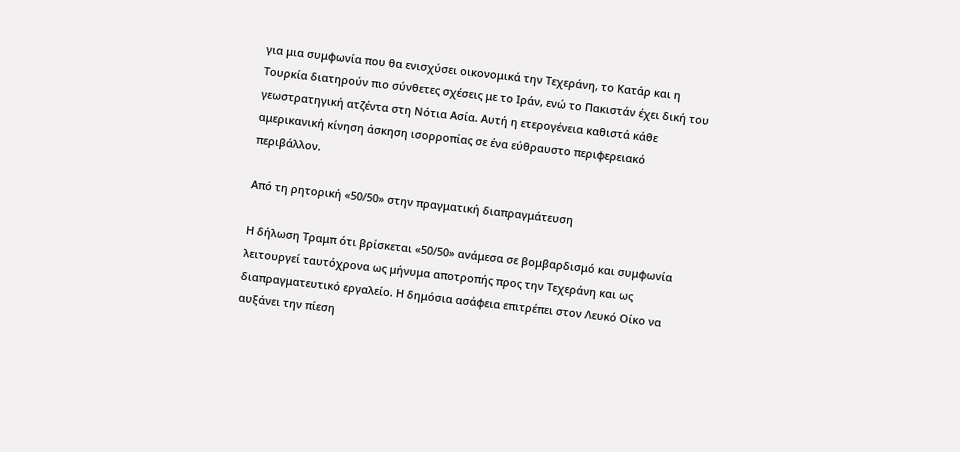για μια συμφωνία που θα ενισχύσει οικονομικά την Τεχεράνη, το Κατάρ και η Τουρκία διατηρούν πιο σύνθετες σχέσεις με το Ιράν, ενώ το Πακιστάν έχει δική του γεωστρατηγική ατζέντα στη Νότια Ασία. Αυτή η ετερογένεια καθιστά κάθε αμερικανική κίνηση άσκηση ισορροπίας σε ένα εύθραυστο περιφερειακό περιβάλλον.

Από τη ρητορική «50/50» στην πραγματική διαπραγμάτευση

Η δήλωση Τραμπ ότι βρίσκεται «50/50» ανάμεσα σε βομβαρδισμό και συμφωνία λειτουργεί ταυτόχρονα ως μήνυμα αποτροπής προς την Τεχεράνη και ως διαπραγματευτικό εργαλείο. Η δημόσια ασάφεια επιτρέπει στον Λευκό Οίκο να αυξάνει την πίεση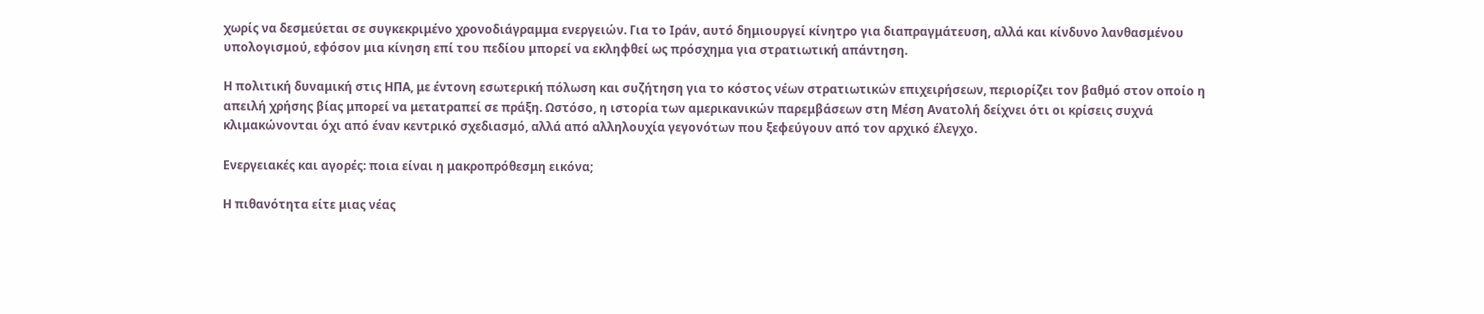χωρίς να δεσμεύεται σε συγκεκριμένο χρονοδιάγραμμα ενεργειών. Για το Ιράν, αυτό δημιουργεί κίνητρο για διαπραγμάτευση, αλλά και κίνδυνο λανθασμένου υπολογισμού, εφόσον μια κίνηση επί του πεδίου μπορεί να εκληφθεί ως πρόσχημα για στρατιωτική απάντηση.

Η πολιτική δυναμική στις ΗΠΑ, με έντονη εσωτερική πόλωση και συζήτηση για το κόστος νέων στρατιωτικών επιχειρήσεων, περιορίζει τον βαθμό στον οποίο η απειλή χρήσης βίας μπορεί να μετατραπεί σε πράξη. Ωστόσο, η ιστορία των αμερικανικών παρεμβάσεων στη Μέση Ανατολή δείχνει ότι οι κρίσεις συχνά κλιμακώνονται όχι από έναν κεντρικό σχεδιασμό, αλλά από αλληλουχία γεγονότων που ξεφεύγουν από τον αρχικό έλεγχο.

Ενεργειακές και αγορές: ποια είναι η μακροπρόθεσμη εικόνα;

Η πιθανότητα είτε μιας νέας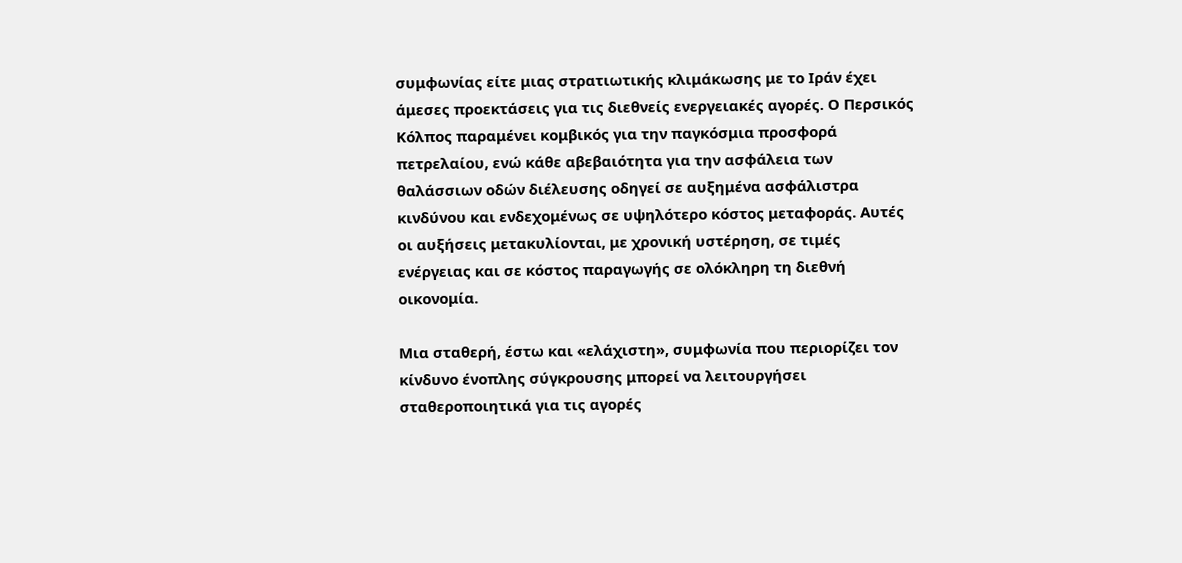συμφωνίας είτε μιας στρατιωτικής κλιμάκωσης με το Ιράν έχει άμεσες προεκτάσεις για τις διεθνείς ενεργειακές αγορές. Ο Περσικός Κόλπος παραμένει κομβικός για την παγκόσμια προσφορά πετρελαίου, ενώ κάθε αβεβαιότητα για την ασφάλεια των θαλάσσιων οδών διέλευσης οδηγεί σε αυξημένα ασφάλιστρα κινδύνου και ενδεχομένως σε υψηλότερο κόστος μεταφοράς. Αυτές οι αυξήσεις μετακυλίονται, με χρονική υστέρηση, σε τιμές ενέργειας και σε κόστος παραγωγής σε ολόκληρη τη διεθνή οικονομία.

Μια σταθερή, έστω και «ελάχιστη», συμφωνία που περιορίζει τον κίνδυνο ένοπλης σύγκρουσης μπορεί να λειτουργήσει σταθεροποιητικά για τις αγορές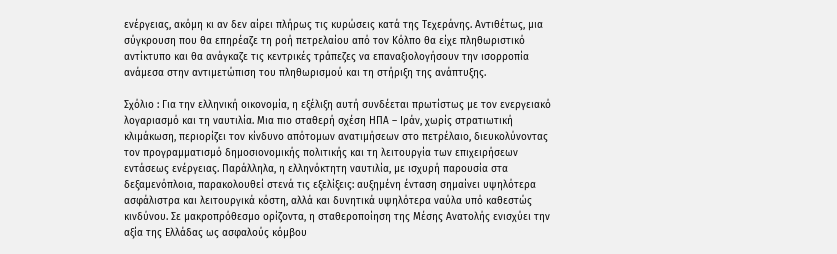ενέργειας, ακόμη κι αν δεν αίρει πλήρως τις κυρώσεις κατά της Τεχεράνης. Αντιθέτως, μια σύγκρουση που θα επηρέαζε τη ροή πετρελαίου από τον Κόλπο θα είχε πληθωριστικό αντίκτυπο και θα ανάγκαζε τις κεντρικές τράπεζες να επαναξιολογήσουν την ισορροπία ανάμεσα στην αντιμετώπιση του πληθωρισμού και τη στήριξη της ανάπτυξης.

Σχόλιο : Για την ελληνική οικονομία, η εξέλιξη αυτή συνδέεται πρωτίστως με τον ενεργειακό λογαριασμό και τη ναυτιλία. Μια πιο σταθερή σχέση ΗΠΑ – Ιράν, χωρίς στρατιωτική κλιμάκωση, περιορίζει τον κίνδυνο απότομων ανατιμήσεων στο πετρέλαιο, διευκολύνοντας τον προγραμματισμό δημοσιονομικής πολιτικής και τη λειτουργία των επιχειρήσεων εντάσεως ενέργειας. Παράλληλα, η ελληνόκτητη ναυτιλία, με ισχυρή παρουσία στα δεξαμενόπλοια, παρακολουθεί στενά τις εξελίξεις: αυξημένη ένταση σημαίνει υψηλότερα ασφάλιστρα και λειτουργικά κόστη, αλλά και δυνητικά υψηλότερα ναύλα υπό καθεστώς κινδύνου. Σε μακροπρόθεσμο ορίζοντα, η σταθεροποίηση της Μέσης Ανατολής ενισχύει την αξία της Ελλάδας ως ασφαλούς κόμβου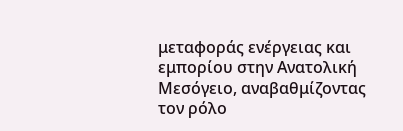μεταφοράς ενέργειας και εμπορίου στην Ανατολική Μεσόγειο, αναβαθμίζοντας τον ρόλο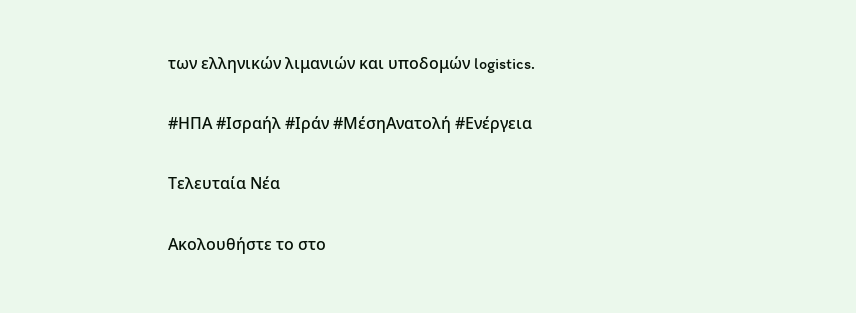των ελληνικών λιμανιών και υποδομών logistics.

#ΗΠΑ #Ισραήλ #Ιράν #ΜέσηΑνατολή #Ενέργεια

Τελευταία Νέα

Ακολουθήστε το στο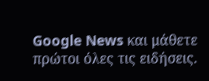Google News και μάθετε πρώτοι όλες τις ειδήσεις.